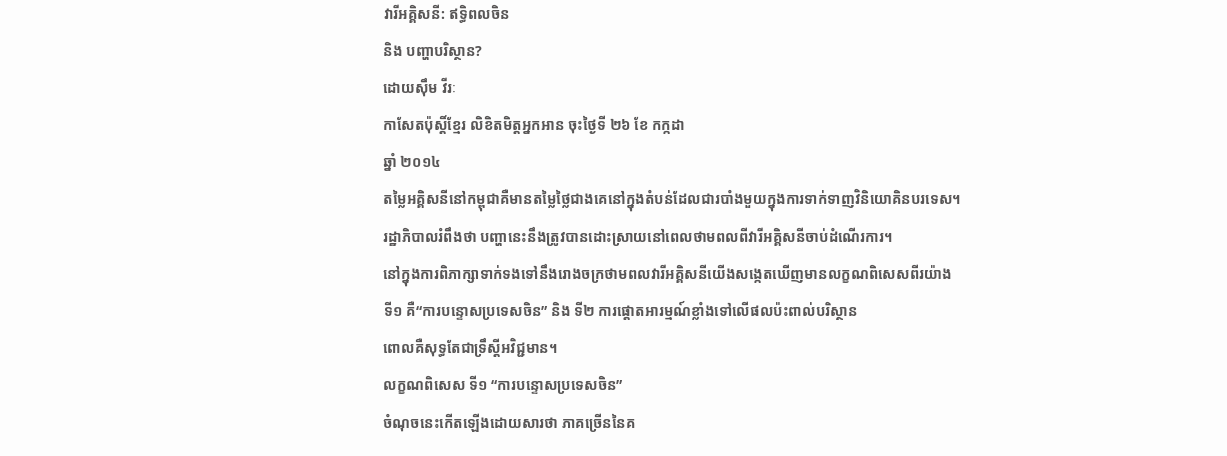វារីអគ្គិសនី: ឥទ្ធិពលចិន
និង បញ្ហាបរិស្ថាន?
ដោយស៊ឹម វីរៈ
កាសែតប៉ុស្តិ៍ខ្មែរ លិខិតមិត្តអ្នកអាន ចុះថ្ងៃទី ២៦ ខែ កក្កដា
ឆ្នាំ ២០១៤
តម្លៃអគ្គិសនីនៅកម្ពុជាគឺមានតម្លៃថ្លៃជាងគេនៅក្នុងតំបន់ដែលជារបាំងមួយក្នុងការទាក់ទាញវិនិយោគិនបរទេស។
រដ្ឋាភិបាលរំពឹងថា បញ្ហានេះនឹងត្រូវបានដោះស្រាយនៅពេលថាមពលពីវារីអគ្គិសនីចាប់ដំណើរការ។
នៅក្នុងការពិភាក្សាទាក់ទងទៅនឹងរោងចក្រថាមពលវារីអគ្គិសនីយើងសង្កេតឃើញមានលក្ខណពិសេសពីរយ៉ាង
ទី១ គឺ“ការបន្ទោសប្រទេសចិន” និង ទី២ ការផ្តោតអារម្មណ៍ខ្លាំងទៅលើផលប៉ះពាល់បរិស្ថាន
ពោលគឺសុទ្ធតែជាទ្រឹស្តីអវិជ្ជមាន។
លក្ខណពិសេស ទី១ “ការបន្ទោសប្រទេសចិន”
ចំណុចនេះកើតឡើងដោយសារថា ភាគច្រើននៃគ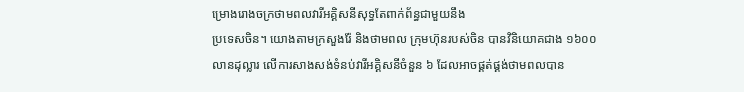ម្រោងរោងចក្រថាមពលវារីអគ្គិសនីសុទ្ធតែពាក់ព័ន្ធជាមួយនឹង
ប្រទេសចិន។ យោងតាមក្រសួងរ៉ែ និងថាមពល ក្រុមហ៊ុនរបស់ចិន បានវិនិយោគជាង ១៦០០
លានដុល្លារ លើការសាងសង់ទំនប់វារីអគ្គិសនីចំនួន ៦ ដែលអាចផ្គត់ផ្គង់ថាមពលបាន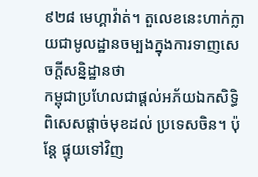៩២៨ មេហ្គាវ៉ាត់។ តួលេខនេះហាក់ក្លាយជាមូលដ្ឋានចម្បងក្នុងការទាញសេចក្តីសន្និដ្ឋានថា
កម្ពុជាប្រហែលជាផ្តល់អភ័យឯកសិទ្ធិពិសេសផ្តាច់មុខដល់ ប្រទេសចិន។ ប៉ុន្តែ ផ្ទុយទៅវិញ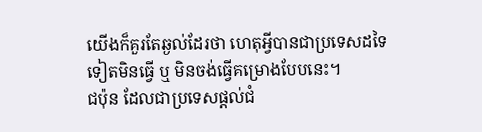យើងក៏គួរតែឆ្ងល់ដែរថា ហេតុអ្វីបានជាប្រទេសដទៃទៀតមិនធ្វើ ឬ មិនចង់ធ្វើគម្រោងបែបនេះ។
ជប៉ុន ដែលជាប្រទេសផ្តល់ជំ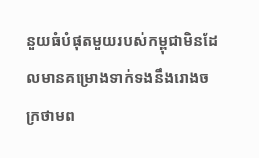នួយធំបំផុតមួយរបស់កម្ពុជាមិនដែលមានគម្រោងទាក់ទងនឹងរោងចក្រថាមព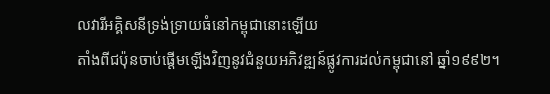លវារីអគ្គិសនីទ្រង់ទ្រាយធំនៅកម្ពុជានោះឡើយ
តាំងពីជប៉ុនចាប់ផ្តើមឡើងវិញនូវជំនួយអភិវឌ្ឍន៍ផ្លូវការដល់កម្ពុជានៅ ឆ្នាំ១៩៩២។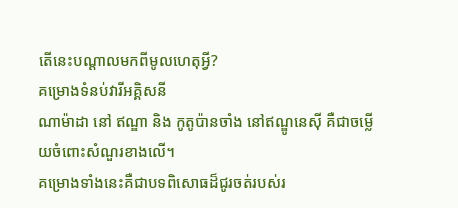តើនេះបណ្ដាលមកពីមូលហេតុអ្វី?
គម្រោងទំនប់វារីអគ្គិសនី
ណាម៉ាដា នៅ ឥណ្ឌា និង កូតូប៉ានចាំង នៅឥណ្ឌូនេស៊ី គឺជាចម្លើយចំពោះសំណួរខាងលើ។
គម្រោងទាំងនេះគឺជាបទពិសោធដ៏ជូរចត់របស់រ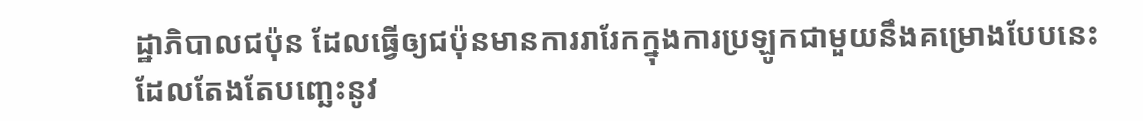ដ្ឋាភិបាលជប៉ុន ដែលធ្វើឲ្យជប៉ុនមានការរារែកក្នុងការប្រឡូកជាមួយនឹងគម្រោងបែបនេះ
ដែលតែងតែបញ្ឆេះនូវ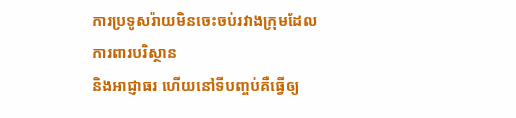ការប្រទូសរ៉ាយមិនចេះចប់រវាងក្រុមដែលការពារបរិស្ថាន
និងអាជ្ញាធរ ហើយនៅទីបញ្ចប់គឺធ្វើឲ្យ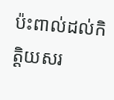ប៉ះពាល់ដល់កិត្តិយសរ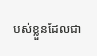បស់ខ្លួនដែលជា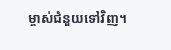ម្ចាស់ជំនួយទៅវិញ។